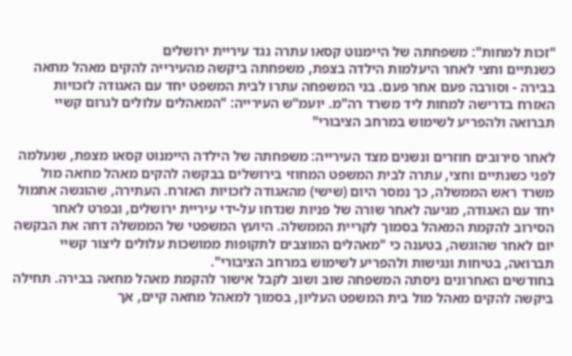"זכות למחות": משפחתה של היימנוט קסאו עתרה נגד עיריית ירושלים
כשנתיים וחצי לאחר היעלמות הילדה בצפת, משפחתה ביקשה מהעירייה להקים מאהל מחאה בבירה - וסורבה פעם אחר פעם. בני המשפחה עתרו לבית המשפט יחד עם האגודה לזכויות האזרח בדרישה למחות ליד משרד רה"מ. יועמ"ש העירייה: "המאהלים עלולים לגרום קשיי תברואה ולהפריע לשימוש במרחב הציבורי"

לאחר סירובים חוזרים ונשנים מצד העירייה: משפחתה של הילדה היימנוט קסאו מצפת, שנעלמה לפני כשנתיים וחצי, עתרה לבית המשפט המחוזי בירושלים בבקשה להקים מאהל מחאה מול משרד ראש הממשלה, כך נמסר היום (שישי) מהאגודה לזכויות האזרח. העתירה, שהוגשה אתמול יחד עם האגודה, מגיעה לאחר שורה של פניות שנדחו על-ידי עיריית ירושלים, ובפרט לאחר הסירוב להקמת המאהל בסמוך לקריית הממשלה. היועץ המשפטי של הממשלה דחה את הבקשה יום לאחר שהוגשה, בטענה כי "מאהלים המוצבים לתקופות ממושכות עלולים ליצור קשיי תברואה, בטיחות ונגישות ולהפריע לשימוש במרחב הציבורי".
בחודשים האחרונים ניסתה המשפחה שוב ושוב לקבל אישור להקמת מאהל מחאה בבירה. תחילה ביקשה להקים מאהל מול בית המשפט העליון, בסמוך למאהל מחאה קיים, אך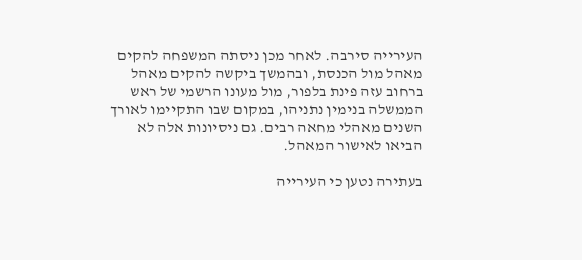העירייה סירבה. לאחר מכן ניסתה המשפחה להקים מאהל מול הכנסת, ובהמשך ביקשה להקים מאהל ברחוב עזה פינת בלפור, מול מעונו הרשמי של ראש הממשלה בנימין נתניהו, במקום שבו התקיימו לאורך השנים מאהלי מחאה רבים. גם ניסיונות אלה לא הביאו לאישור המאהל.

בעתירה נטען כי העירייה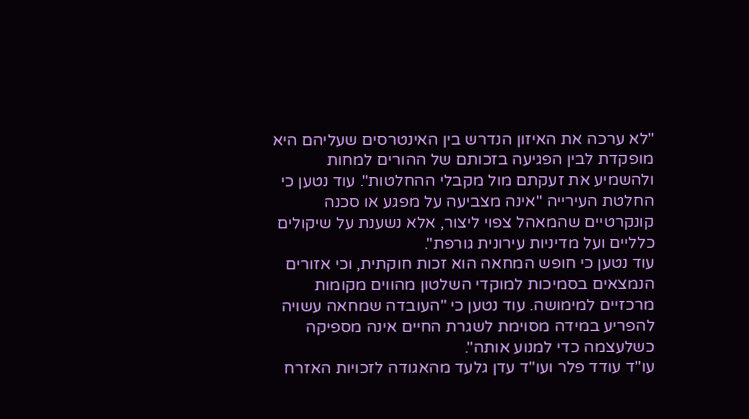"לא ערכה את האיזון הנדרש בין האינטרסים שעליהם היא מופקדת לבין הפגיעה בזכותם של ההורים למחות ולהשמיע את זעקתם מול מקבלי ההחלטות". עוד נטען כי החלטת העירייה "אינה מצביעה על מפגע או סכנה קונקרטיים שהמאהל צפוי ליצור, אלא נשענת על שיקולים כלליים ועל מדיניות עירונית גורפת".
עוד נטען כי חופש המחאה הוא זכות חוקתית, וכי אזורים הנמצאים בסמיכות למוקדי השלטון מהווים מקומות מרכזיים למימושה. עוד נטען כי "העובדה שמחאה עשויה להפריע במידה מסוימת לשגרת החיים אינה מספיקה כשלעצמה כדי למנוע אותה".
עו"ד עודד פלר ועו"ד עדן גלעד מהאגודה לזכויות האזרח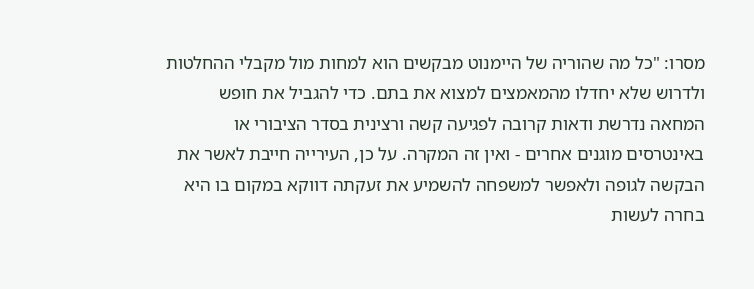מסרו: "כל מה שהוריה של היימנוט מבקשים הוא למחות מול מקבלי ההחלטות ולדרוש שלא יחדלו מהמאמצים למצוא את בתם. כדי להגביל את חופש המחאה נדרשת ודאות קרובה לפגיעה קשה ורצינית בסדר הציבורי או באינטרסים מוגנים אחרים - ואין זה המקרה. על כן, העירייה חייבת לאשר את הבקשה לגופה ולאפשר למשפחה להשמיע את זעקתה דווקא במקום בו היא בחרה לעשות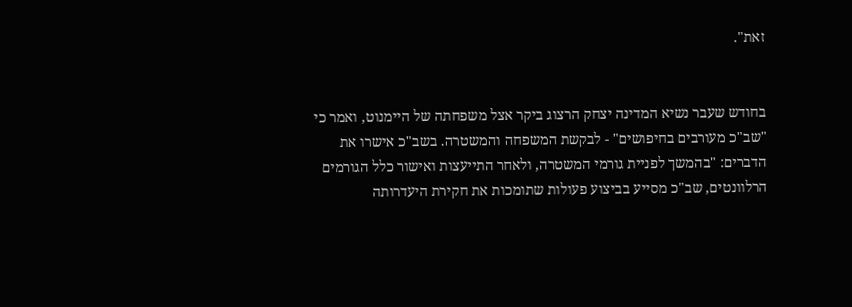זאת".


בחודש שעבר נשיא המדינה יצחק הרצוג ביקר אצל משפחתה של היימנוט, ואמר כי "שב"כ מעורבים בחיפושים" - לבקשת המשפחה והמשטרה. בשב"כ אישרו את הדברים: "בהמשך לפניית גורמי המשטרה, ולאחר התייעצות ואישור כלל הגורמים הרלוונטים, שב"כ מסייע בביצוע פעולות שתומכות את חקירת היעדרותה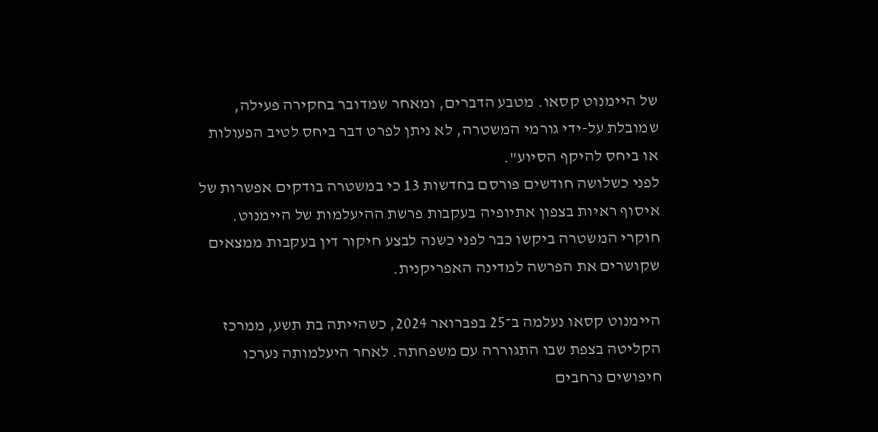של היימנוט קסאו. מטבע הדברים, ומאחר שמדובר בחקירה פעילה, שמובלת על-ידי גורמי המשטרה, לא ניתן לפרט דבר ביחס לטיב הפעולות או ביחס להיקף הסיוע".
לפני כשלושה חודשים פורסם בחדשות 13 כי במשטרה בודקים אפשרות של איסוף ראיות בצפון אתיופיה בעקבות פרשת ההיעלמות של היימנוט. חוקרי המשטרה ביקשו כבר לפני כשנה לבצע חיקור דין בעקבות ממצאים שקושרים את הפרשה למדינה האפריקנית.

היימנוט קסאו נעלמה ב־25 בפברואר 2024, כשהייתה בת תשע, ממרכז הקליטה בצפת שבו התגוררה עם משפחתה. לאחר היעלמותה נערכו חיפושים נרחבים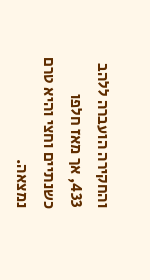והחקירה הועברה ללהב 433, אך מאז חלפו כשנתיים וחצי והיא טרם נמצאה.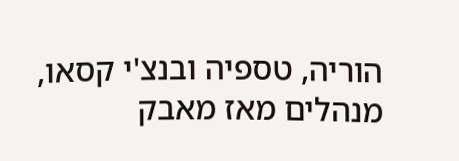הוריה, טספיה ובנצ'י קסאו, מנהלים מאז מאבק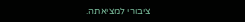ציבורי למציאתה.